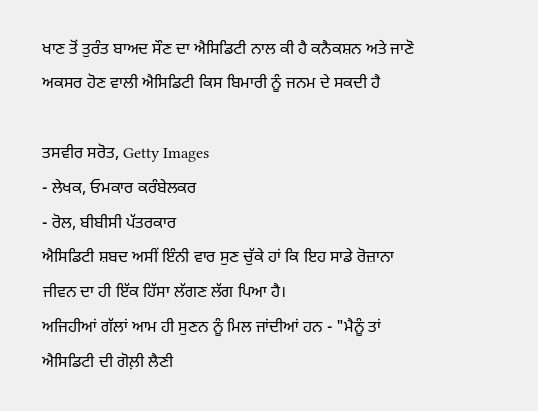ਖਾਣ ਤੋਂ ਤੁਰੰਤ ਬਾਅਦ ਸੌਣ ਦਾ ਐਸਿਡਿਟੀ ਨਾਲ ਕੀ ਹੈ ਕਨੈਕਸ਼ਨ ਅਤੇ ਜਾਣੋ ਅਕਸਰ ਹੋਣ ਵਾਲੀ ਐਸਿਡਿਟੀ ਕਿਸ ਬਿਮਾਰੀ ਨੂੰ ਜਨਮ ਦੇ ਸਕਦੀ ਹੈ

ਤਸਵੀਰ ਸਰੋਤ, Getty Images
- ਲੇਖਕ, ਓਮਕਾਰ ਕਰੰਬੇਲਕਰ
- ਰੋਲ, ਬੀਬੀਸੀ ਪੱਤਰਕਾਰ
ਐਸਿਡਿਟੀ ਸ਼ਬਦ ਅਸੀਂ ਇੰਨੀ ਵਾਰ ਸੁਣ ਚੁੱਕੇ ਹਾਂ ਕਿ ਇਹ ਸਾਡੇ ਰੋਜ਼ਾਨਾ ਜੀਵਨ ਦਾ ਹੀ ਇੱਕ ਹਿੱਸਾ ਲੱਗਣ ਲੱਗ ਪਿਆ ਹੈ।
ਅਜਿਹੀਆਂ ਗੱਲਾਂ ਆਮ ਹੀ ਸੁਣਨ ਨੂੰ ਮਿਲ ਜਾਂਦੀਆਂ ਹਨ - "ਮੈਨੂੰ ਤਾਂ ਐਸਿਡਿਟੀ ਦੀ ਗੋਲ਼ੀ ਲੈਣੀ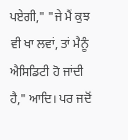ਪਏਗੀ," "ਜੇ ਮੈਂ ਕੁਝ ਵੀ ਖਾ ਲਵਾਂ, ਤਾਂ ਮੈਨੂੰ ਐਸਿਡਿਟੀ ਹੋ ਜਾਂਦੀ ਹੈ," ਆਦਿ। ਪਰ ਜਦੋਂ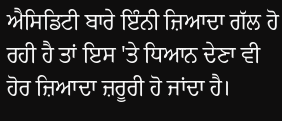ਐਸਿਡਿਟੀ ਬਾਰੇ ਇੰਨੀ ਜ਼ਿਆਦਾ ਗੱਲ ਹੋ ਰਹੀ ਹੈ ਤਾਂ ਇਸ 'ਤੇ ਧਿਆਨ ਦੇਣਾ ਵੀ ਹੋਰ ਜ਼ਿਆਦਾ ਜ਼ਰੂਰੀ ਹੋ ਜਾਂਦਾ ਹੈ।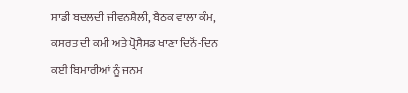ਸਾਡੀ ਬਦਲਦੀ ਜੀਵਨਸ਼ੈਲੀ, ਬੈਠਕ ਵਾਲਾ ਕੰਮ, ਕਸਰਤ ਦੀ ਕਮੀ ਅਤੇ ਪ੍ਰੋਸੈਸਡ ਖਾਣਾ ਦਿਨੋਂ-ਦਿਨ ਕਈ ਬਿਮਾਰੀਆਂ ਨੂੰ ਜਨਮ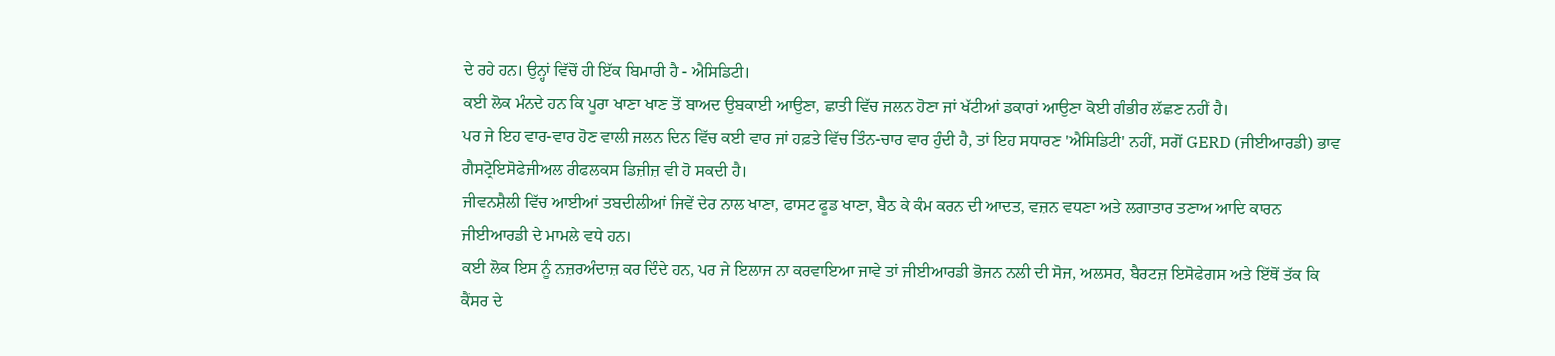ਦੇ ਰਹੇ ਹਨ। ਉਨ੍ਹਾਂ ਵਿੱਚੋਂ ਹੀ ਇੱਕ ਬਿਮਾਰੀ ਹੈ - ਐਸਿਡਿਟੀ।
ਕਈ ਲੋਕ ਮੰਨਦੇ ਹਨ ਕਿ ਪੂਰਾ ਖਾਣਾ ਖਾਣ ਤੋਂ ਬਾਅਦ ਉਬਕਾਈ ਆਉਣਾ, ਛਾਤੀ ਵਿੱਚ ਜਲਨ ਹੋਣਾ ਜਾਂ ਖੱਟੀਆਂ ਡਕਾਰਾਂ ਆਉਣਾ ਕੋਈ ਗੰਭੀਰ ਲੱਛਣ ਨਹੀਂ ਹੈ।
ਪਰ ਜੇ ਇਹ ਵਾਰ-ਵਾਰ ਹੋਣ ਵਾਲੀ ਜਲਨ ਦਿਨ ਵਿੱਚ ਕਈ ਵਾਰ ਜਾਂ ਹਫ਼ਤੇ ਵਿੱਚ ਤਿੰਨ-ਚਾਰ ਵਾਰ ਹੁੰਦੀ ਹੈ, ਤਾਂ ਇਹ ਸਧਾਰਣ 'ਐਸਿਡਿਟੀ' ਨਹੀਂ, ਸਗੋਂ GERD (ਜੀਈਆਰਡੀ) ਭਾਵ ਗੈਸਟ੍ਰੋਇਸੋਫੇਜੀਅਲ ਰੀਫਲਕਸ ਡਿਜ਼ੀਜ਼ ਵੀ ਹੋ ਸਕਦੀ ਹੈ।
ਜੀਵਨਸ਼ੈਲੀ ਵਿੱਚ ਆਈਆਂ ਤਬਦੀਲੀਆਂ ਜਿਵੇਂ ਦੇਰ ਨਾਲ ਖਾਣਾ, ਫਾਸਟ ਫੂਡ ਖਾਣਾ, ਬੈਠ ਕੇ ਕੰਮ ਕਰਨ ਦੀ ਆਦਤ, ਵਜ਼ਨ ਵਧਣਾ ਅਤੇ ਲਗਾਤਾਰ ਤਣਾਅ ਆਦਿ ਕਾਰਨ ਜੀਈਆਰਡੀ ਦੇ ਮਾਮਲੇ ਵਧੇ ਹਨ।
ਕਈ ਲੋਕ ਇਸ ਨੂੰ ਨਜ਼ਰਅੰਦਾਜ਼ ਕਰ ਦਿੰਦੇ ਹਨ, ਪਰ ਜੇ ਇਲਾਜ ਨਾ ਕਰਵਾਇਆ ਜਾਵੇ ਤਾਂ ਜੀਈਆਰਡੀ ਭੋਜਨ ਨਲੀ ਦੀ ਸੋਜ, ਅਲਸਰ, ਬੈਰਟਜ਼ ਇਸੋਫੇਗਸ ਅਤੇ ਇੱਥੋਂ ਤੱਕ ਕਿ ਕੈਂਸਰ ਦੇ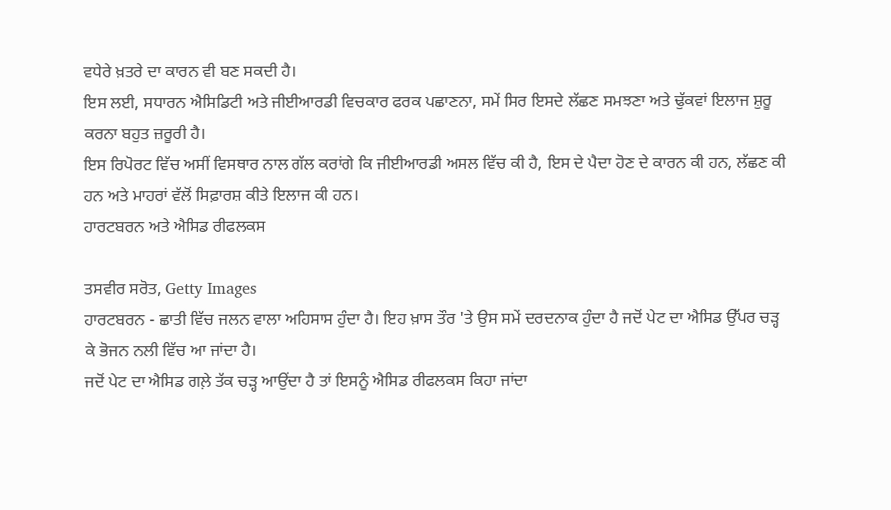ਵਧੇਰੇ ਖ਼ਤਰੇ ਦਾ ਕਾਰਨ ਵੀ ਬਣ ਸਕਦੀ ਹੈ।
ਇਸ ਲਈ, ਸਧਾਰਨ ਐਸਿਡਿਟੀ ਅਤੇ ਜੀਈਆਰਡੀ ਵਿਚਕਾਰ ਫਰਕ ਪਛਾਣਨਾ, ਸਮੇਂ ਸਿਰ ਇਸਦੇ ਲੱਛਣ ਸਮਝਣਾ ਅਤੇ ਢੁੱਕਵਾਂ ਇਲਾਜ ਸ਼ੁਰੂ ਕਰਨਾ ਬਹੁਤ ਜ਼ਰੂਰੀ ਹੈ।
ਇਸ ਰਿਪੋਰਟ ਵਿੱਚ ਅਸੀਂ ਵਿਸਥਾਰ ਨਾਲ ਗੱਲ ਕਰਾਂਗੇ ਕਿ ਜੀਈਆਰਡੀ ਅਸਲ ਵਿੱਚ ਕੀ ਹੈ, ਇਸ ਦੇ ਪੈਦਾ ਹੋਣ ਦੇ ਕਾਰਨ ਕੀ ਹਨ, ਲੱਛਣ ਕੀ ਹਨ ਅਤੇ ਮਾਹਰਾਂ ਵੱਲੋਂ ਸਿਫ਼ਾਰਸ਼ ਕੀਤੇ ਇਲਾਜ ਕੀ ਹਨ।
ਹਾਰਟਬਰਨ ਅਤੇ ਐਸਿਡ ਰੀਫਲਕਸ

ਤਸਵੀਰ ਸਰੋਤ, Getty Images
ਹਾਰਟਬਰਨ - ਛਾਤੀ ਵਿੱਚ ਜਲਨ ਵਾਲਾ ਅਹਿਸਾਸ ਹੁੰਦਾ ਹੈ। ਇਹ ਖ਼ਾਸ ਤੌਰ 'ਤੇ ਉਸ ਸਮੇਂ ਦਰਦਨਾਕ ਹੁੰਦਾ ਹੈ ਜਦੋਂ ਪੇਟ ਦਾ ਐਸਿਡ ਉੱਪਰ ਚੜ੍ਹ ਕੇ ਭੋਜਨ ਨਲੀ ਵਿੱਚ ਆ ਜਾਂਦਾ ਹੈ।
ਜਦੋਂ ਪੇਟ ਦਾ ਐਸਿਡ ਗਲ਼ੇ ਤੱਕ ਚੜ੍ਹ ਆਉਂਦਾ ਹੈ ਤਾਂ ਇਸਨੂੰ ਐਸਿਡ ਰੀਫਲਕਸ ਕਿਹਾ ਜਾਂਦਾ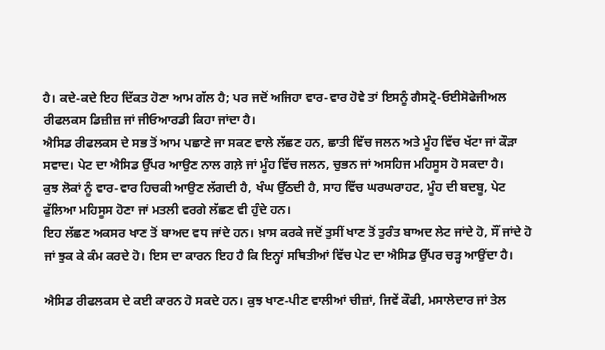ਹੈ। ਕਦੇ-ਕਦੇ ਇਹ ਦਿੱਕਤ ਹੋਣਾ ਆਮ ਗੱਲ ਹੈ; ਪਰ ਜਦੋਂ ਅਜਿਹਾ ਵਾਰ-ਵਾਰ ਹੋਵੇ ਤਾਂ ਇਸਨੂੰ ਗੈਸਟ੍ਰੋ-ਓਈਸੋਫੇਜੀਅਲ ਰੀਫਲਕਸ ਡਿਜ਼ੀਜ਼ ਜਾਂ ਜੀਓਆਰਡੀ ਕਿਹਾ ਜਾਂਦਾ ਹੈ।
ਐਸਿਡ ਰੀਫਲਕਸ ਦੇ ਸਭ ਤੋਂ ਆਮ ਪਛਾਣੇ ਜਾ ਸਕਣ ਵਾਲੇ ਲੱਛਣ ਹਨ, ਛਾਤੀ ਵਿੱਚ ਜਲਨ ਅਤੇ ਮੂੰਹ ਵਿੱਚ ਖੱਟਾ ਜਾਂ ਕੌੜਾ ਸਵਾਦ। ਪੇਟ ਦਾ ਐਸਿਡ ਉੱਪਰ ਆਉਣ ਨਾਲ ਗਲ਼ੇ ਜਾਂ ਮੂੰਹ ਵਿੱਚ ਜਲਨ, ਚੁਭਨ ਜਾਂ ਅਸਹਿਜ ਮਹਿਸੂਸ ਹੋ ਸਕਦਾ ਹੈ।
ਕੁਝ ਲੋਕਾਂ ਨੂੰ ਵਾਰ-ਵਾਰ ਹਿਚਕੀ ਆਉਣ ਲੱਗਦੀ ਹੈ, ਖੰਘ ਉੱਠਦੀ ਹੈ, ਸਾਹ ਵਿੱਚ ਘਰਘਰਾਹਟ, ਮੂੰਹ ਦੀ ਬਦਬੂ, ਪੇਟ ਫੁੱਲਿਆ ਮਹਿਸੂਸ ਹੋਣਾ ਜਾਂ ਮਤਲੀ ਵਰਗੇ ਲੱਛਣ ਵੀ ਹੁੰਦੇ ਹਨ।
ਇਹ ਲੱਛਣ ਅਕਸਰ ਖਾਣ ਤੋਂ ਬਾਅਦ ਵਧ ਜਾਂਦੇ ਹਨ। ਖ਼ਾਸ ਕਰਕੇ ਜਦੋਂ ਤੁਸੀਂ ਖਾਣ ਤੋਂ ਤੁਰੰਤ ਬਾਅਦ ਲੇਟ ਜਾਂਦੇ ਹੋ, ਸੌਂ ਜਾਂਦੇ ਹੋ ਜਾਂ ਝੁਕ ਕੇ ਕੰਮ ਕਰਦੇ ਹੋ। ਇਸ ਦਾ ਕਾਰਨ ਇਹ ਹੈ ਕਿ ਇਨ੍ਹਾਂ ਸਥਿਤੀਆਂ ਵਿੱਚ ਪੇਟ ਦਾ ਐਸਿਡ ਉੱਪਰ ਚੜ੍ਹ ਆਉਂਦਾ ਹੈ।

ਐਸਿਡ ਰੀਫਲਕਸ ਦੇ ਕਈ ਕਾਰਨ ਹੋ ਸਕਦੇ ਹਨ। ਕੁਝ ਖਾਣ-ਪੀਣ ਵਾਲੀਆਂ ਚੀਜ਼ਾਂ, ਜਿਵੇਂ ਕੌਫੀ, ਮਸਾਲੇਦਾਰ ਜਾਂ ਤੇਲ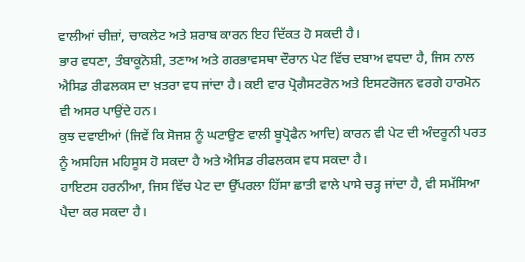ਵਾਲੀਆਂ ਚੀਜ਼ਾਂ, ਚਾਕਲੇਟ ਅਤੇ ਸ਼ਰਾਬ ਕਾਰਨ ਇਹ ਦਿੱਕਤ ਹੋ ਸਕਦੀ ਹੈ।
ਭਾਰ ਵਧਣਾ, ਤੰਬਾਕੂਨੋਸ਼ੀ, ਤਣਾਅ ਅਤੇ ਗਰਭਾਵਸਥਾ ਦੌਰਾਨ ਪੇਟ ਵਿੱਚ ਦਬਾਅ ਵਧਦਾ ਹੈ, ਜਿਸ ਨਾਲ ਐਸਿਡ ਰੀਫਲਕਸ ਦਾ ਖ਼ਤਰਾ ਵਧ ਜਾਂਦਾ ਹੈ। ਕਈ ਵਾਰ ਪ੍ਰੋਗੈਸਟਰੋਨ ਅਤੇ ਇਸਟਰੋਜਨ ਵਰਗੇ ਹਾਰਮੋਨ ਵੀ ਅਸਰ ਪਾਉਂਦੇ ਹਨ।
ਕੁਝ ਦਵਾਈਆਂ (ਜਿਵੇਂ ਕਿ ਸੋਜਸ਼ ਨੂੰ ਘਟਾਉਣ ਵਾਲੀ ਬੂਪ੍ਰੋਫੈਨ ਆਦਿ) ਕਾਰਨ ਵੀ ਪੇਟ ਦੀ ਅੰਦਰੂਨੀ ਪਰਤ ਨੂੰ ਅਸਹਿਜ ਮਹਿਸੂਸ ਹੋ ਸਕਦਾ ਹੈ ਅਤੇ ਐਸਿਡ ਰੀਫਲਕਸ ਵਧ ਸਕਦਾ ਹੈ।
ਹਾਇਟਸ ਹਰਨੀਆ, ਜਿਸ ਵਿੱਚ ਪੇਟ ਦਾ ਉੱਪਰਲਾ ਹਿੱਸਾ ਛਾਤੀ ਵਾਲੇ ਪਾਸੇ ਚੜ੍ਹ ਜਾਂਦਾ ਹੈ, ਵੀ ਸਮੱਸਿਆ ਪੈਦਾ ਕਰ ਸਕਦਾ ਹੈ।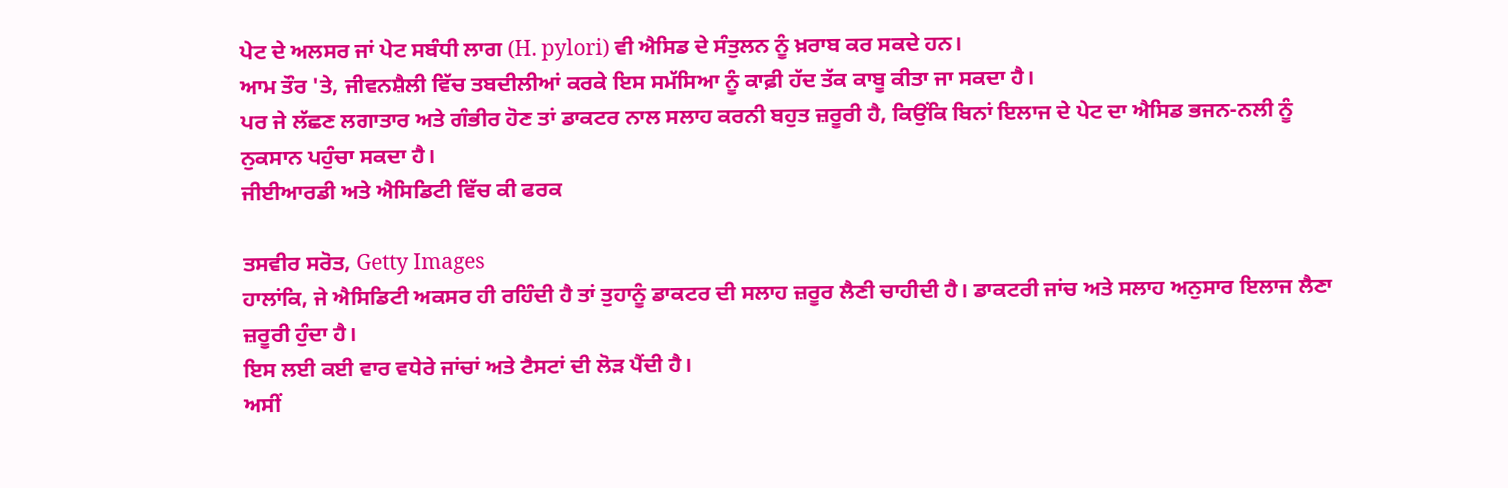ਪੇਟ ਦੇ ਅਲਸਰ ਜਾਂ ਪੇਟ ਸਬੰਧੀ ਲਾਗ (H. pylori) ਵੀ ਐਸਿਡ ਦੇ ਸੰਤੁਲਨ ਨੂੰ ਖ਼ਰਾਬ ਕਰ ਸਕਦੇ ਹਨ।
ਆਮ ਤੌਰ 'ਤੇ, ਜੀਵਨਸ਼ੈਲੀ ਵਿੱਚ ਤਬਦੀਲੀਆਂ ਕਰਕੇ ਇਸ ਸਮੱਸਿਆ ਨੂੰ ਕਾਫ਼ੀ ਹੱਦ ਤੱਕ ਕਾਬੂ ਕੀਤਾ ਜਾ ਸਕਦਾ ਹੈ।
ਪਰ ਜੇ ਲੱਛਣ ਲਗਾਤਾਰ ਅਤੇ ਗੰਭੀਰ ਹੋਣ ਤਾਂ ਡਾਕਟਰ ਨਾਲ ਸਲਾਹ ਕਰਨੀ ਬਹੁਤ ਜ਼ਰੂਰੀ ਹੈ, ਕਿਉਂਕਿ ਬਿਨਾਂ ਇਲਾਜ ਦੇ ਪੇਟ ਦਾ ਐਸਿਡ ਭਜਨ-ਨਲੀ ਨੂੰ ਨੁਕਸਾਨ ਪਹੁੰਚਾ ਸਕਦਾ ਹੈ।
ਜੀਈਆਰਡੀ ਅਤੇ ਐਸਿਡਿਟੀ ਵਿੱਚ ਕੀ ਫਰਕ

ਤਸਵੀਰ ਸਰੋਤ, Getty Images
ਹਾਲਾਂਕਿ, ਜੇ ਐਸਿਡਿਟੀ ਅਕਸਰ ਹੀ ਰਹਿੰਦੀ ਹੈ ਤਾਂ ਤੁਹਾਨੂੰ ਡਾਕਟਰ ਦੀ ਸਲਾਹ ਜ਼ਰੂਰ ਲੈਣੀ ਚਾਹੀਦੀ ਹੈ। ਡਾਕਟਰੀ ਜਾਂਚ ਅਤੇ ਸਲਾਹ ਅਨੁਸਾਰ ਇਲਾਜ ਲੈਣਾ ਜ਼ਰੂਰੀ ਹੁੰਦਾ ਹੈ।
ਇਸ ਲਈ ਕਈ ਵਾਰ ਵਧੇਰੇ ਜਾਂਚਾਂ ਅਤੇ ਟੈਸਟਾਂ ਦੀ ਲੋੜ ਪੈਂਦੀ ਹੈ।
ਅਸੀਂ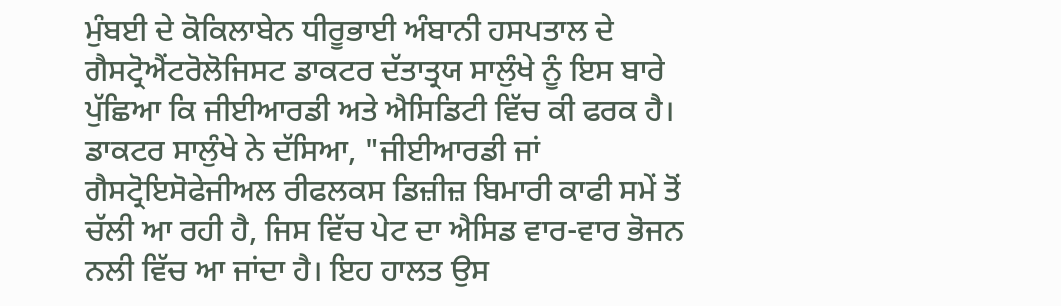ਮੁੰਬਈ ਦੇ ਕੋਕਿਲਾਬੇਨ ਧੀਰੂਭਾਈ ਅੰਬਾਨੀ ਹਸਪਤਾਲ ਦੇ ਗੈਸਟ੍ਰੋਐਂਟਰੋਲੋਜਿਸਟ ਡਾਕਟਰ ਦੱਤਾਤ੍ਰਯ ਸਾਲੁੰਖੇ ਨੂੰ ਇਸ ਬਾਰੇ ਪੁੱਛਿਆ ਕਿ ਜੀਈਆਰਡੀ ਅਤੇ ਐਸਿਡਿਟੀ ਵਿੱਚ ਕੀ ਫਰਕ ਹੈ।
ਡਾਕਟਰ ਸਾਲੁੰਖੇ ਨੇ ਦੱਸਿਆ, "ਜੀਈਆਰਡੀ ਜਾਂ ਗੈਸਟ੍ਰੋਇਸੋਫੇਜੀਅਲ ਰੀਫਲਕਸ ਡਿਜ਼ੀਜ਼ ਬਿਮਾਰੀ ਕਾਫੀ ਸਮੇਂ ਤੋਂ ਚੱਲੀ ਆ ਰਹੀ ਹੈ, ਜਿਸ ਵਿੱਚ ਪੇਟ ਦਾ ਐਸਿਡ ਵਾਰ-ਵਾਰ ਭੋਜਨ ਨਲੀ ਵਿੱਚ ਆ ਜਾਂਦਾ ਹੈ। ਇਹ ਹਾਲਤ ਉਸ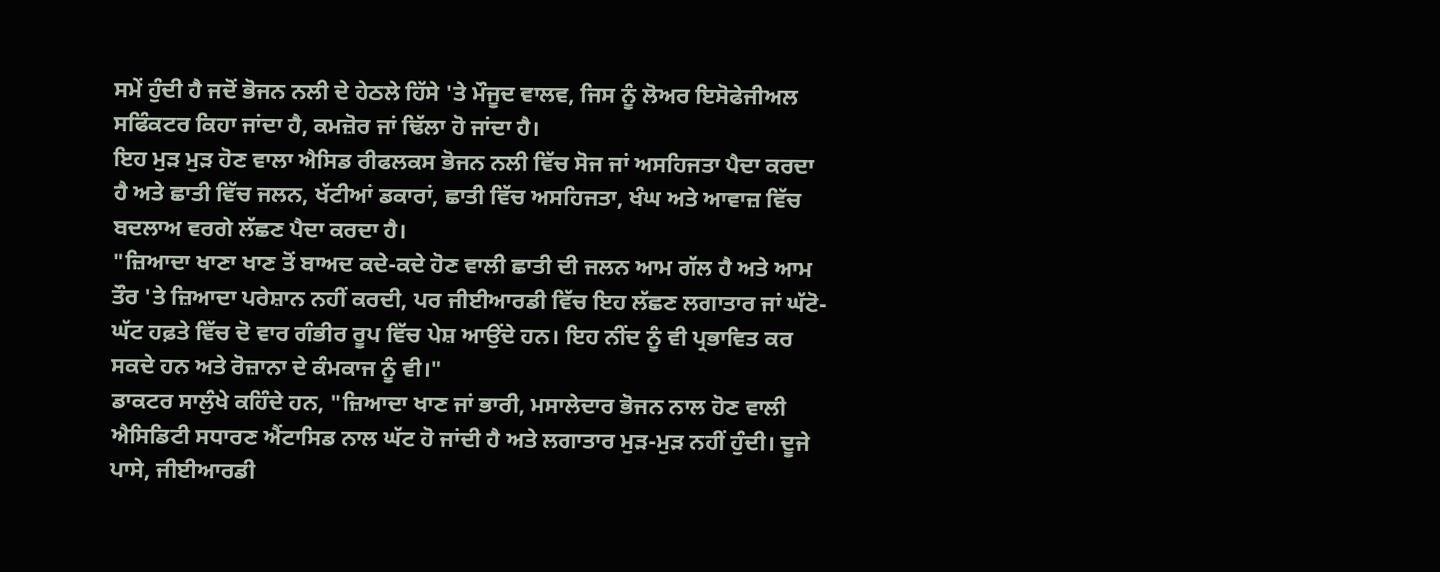ਸਮੇਂ ਹੁੰਦੀ ਹੈ ਜਦੋਂ ਭੋਜਨ ਨਲੀ ਦੇ ਹੇਠਲੇ ਹਿੱਸੇ 'ਤੇ ਮੌਜੂਦ ਵਾਲਵ, ਜਿਸ ਨੂੰ ਲੋਅਰ ਇਸੋਫੇਜੀਅਲ ਸਫਿੰਕਟਰ ਕਿਹਾ ਜਾਂਦਾ ਹੈ, ਕਮਜ਼ੋਰ ਜਾਂ ਢਿੱਲਾ ਹੋ ਜਾਂਦਾ ਹੈ।
ਇਹ ਮੁੜ ਮੁੜ ਹੋਣ ਵਾਲਾ ਐਸਿਡ ਰੀਫਲਕਸ ਭੋਜਨ ਨਲੀ ਵਿੱਚ ਸੋਜ ਜਾਂ ਅਸਹਿਜਤਾ ਪੈਦਾ ਕਰਦਾ ਹੈ ਅਤੇ ਛਾਤੀ ਵਿੱਚ ਜਲਨ, ਖੱਟੀਆਂ ਡਕਾਰਾਂ, ਛਾਤੀ ਵਿੱਚ ਅਸਹਿਜਤਾ, ਖੰਘ ਅਤੇ ਆਵਾਜ਼ ਵਿੱਚ ਬਦਲਾਅ ਵਰਗੇ ਲੱਛਣ ਪੈਦਾ ਕਰਦਾ ਹੈ।
"ਜ਼ਿਆਦਾ ਖਾਣਾ ਖਾਣ ਤੋਂ ਬਾਅਦ ਕਦੇ-ਕਦੇ ਹੋਣ ਵਾਲੀ ਛਾਤੀ ਦੀ ਜਲਨ ਆਮ ਗੱਲ ਹੈ ਅਤੇ ਆਮ ਤੌਰ 'ਤੇ ਜ਼ਿਆਦਾ ਪਰੇਸ਼ਾਨ ਨਹੀਂ ਕਰਦੀ, ਪਰ ਜੀਈਆਰਡੀ ਵਿੱਚ ਇਹ ਲੱਛਣ ਲਗਾਤਾਰ ਜਾਂ ਘੱਟੋ-ਘੱਟ ਹਫ਼ਤੇ ਵਿੱਚ ਦੋ ਵਾਰ ਗੰਭੀਰ ਰੂਪ ਵਿੱਚ ਪੇਸ਼ ਆਉਂਦੇ ਹਨ। ਇਹ ਨੀਂਦ ਨੂੰ ਵੀ ਪ੍ਰਭਾਵਿਤ ਕਰ ਸਕਦੇ ਹਨ ਅਤੇ ਰੋਜ਼ਾਨਾ ਦੇ ਕੰਮਕਾਜ ਨੂੰ ਵੀ।"
ਡਾਕਟਰ ਸਾਲੁੰਖੇ ਕਹਿੰਦੇ ਹਨ, "ਜ਼ਿਆਦਾ ਖਾਣ ਜਾਂ ਭਾਰੀ, ਮਸਾਲੇਦਾਰ ਭੋਜਨ ਨਾਲ ਹੋਣ ਵਾਲੀ ਐਸਿਡਿਟੀ ਸਧਾਰਣ ਐਂਟਾਸਿਡ ਨਾਲ ਘੱਟ ਹੋ ਜਾਂਦੀ ਹੈ ਅਤੇ ਲਗਾਤਾਰ ਮੁੜ-ਮੁੜ ਨਹੀਂ ਹੁੰਦੀ। ਦੂਜੇ ਪਾਸੇ, ਜੀਈਆਰਡੀ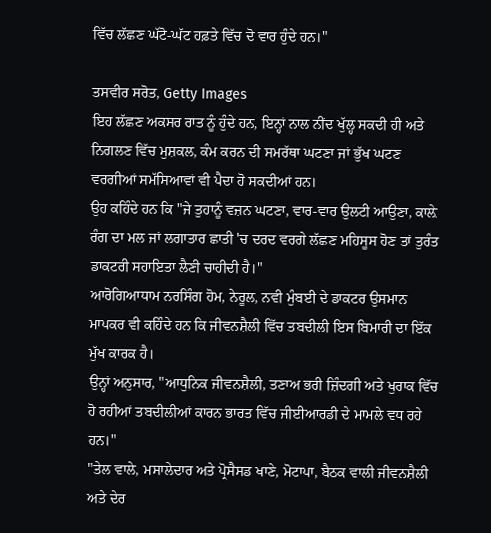ਵਿੱਚ ਲੱਛਣ ਘੱਟੋ-ਘੱਟ ਹਫ਼ਤੇ ਵਿੱਚ ਦੋ ਵਾਰ ਹੁੰਦੇ ਹਨ।"

ਤਸਵੀਰ ਸਰੋਤ, Getty Images
ਇਹ ਲੱਛਣ ਅਕਸਰ ਰਾਤ ਨੂੰ ਹੁੰਦੇ ਹਨ, ਇਨ੍ਹਾਂ ਨਾਲ ਨੀਂਦ ਖੁੱਲ੍ਹ ਸਕਦੀ ਹੀ ਅਤੇ ਨਿਗਲਣ ਵਿੱਚ ਮੁਸ਼ਕਲ, ਕੰਮ ਕਰਨ ਦੀ ਸਮਰੱਥਾ ਘਟਣਾ ਜਾਂ ਭੁੱਖ ਘਟਣ ਵਰਗੀਆਂ ਸਮੱਸਿਆਵਾਂ ਵੀ ਪੈਦਾ ਹੋ ਸਕਦੀਆਂ ਹਨ।
ਉਹ ਕਹਿੰਦੇ ਹਨ ਕਿ "ਜੇ ਤੁਹਾਨੂੰ ਵਜ਼ਨ ਘਟਣਾ, ਵਾਰ-ਵਾਰ ਉਲਟੀ ਆਉਣਾ, ਕਾਲ਼ੇ ਰੰਗ ਦਾ ਮਲ ਜਾਂ ਲਗਾਤਾਰ ਛਾਤੀ 'ਚ ਦਰਦ ਵਰਗੇ ਲੱਛਣ ਮਹਿਸੂਸ ਹੋਣ ਤਾਂ ਤੁਰੰਤ ਡਾਕਟਰੀ ਸਹਾਇਤਾ ਲੈਣੀ ਚਾਹੀਦੀ ਹੈ।"
ਆਰੋਗਿਆਧਾਮ ਨਰਸਿੰਗ ਹੋਮ, ਨੇਰੂਲ, ਨਵੀ ਮੁੰਬਈ ਦੇ ਡਾਕਟਰ ਉਸਮਾਨ ਮਾਪਕਰ ਵੀ ਕਹਿੰਦੇ ਹਨ ਕਿ ਜੀਵਨਸ਼ੈਲੀ ਵਿੱਚ ਤਬਦੀਲੀ ਇਸ ਬਿਮਾਰੀ ਦਾ ਇੱਕ ਮੁੱਖ ਕਾਰਕ ਹੈ।
ਉਨ੍ਹਾਂ ਅਨੁਸਾਰ, "ਆਧੁਨਿਕ ਜੀਵਨਸ਼ੈਲੀ, ਤਣਾਅ ਭਰੀ ਜ਼ਿੰਦਗੀ ਅਤੇ ਖੁਰਾਕ ਵਿੱਚ ਹੋ ਰਹੀਆਂ ਤਬਦੀਲੀਆਂ ਕਾਰਨ ਭਾਰਤ ਵਿੱਚ ਜੀਈਆਰਡੀ ਦੇ ਮਾਮਲੇ ਵਧ ਰਹੇ ਹਨ।"
"ਤੇਲ ਵਾਲੇ, ਮਸਾਲੇਦਾਰ ਅਤੇ ਪ੍ਰੋਸੈਸਡ ਖਾਣੇ, ਮੋਟਾਪਾ, ਬੈਠਕ ਵਾਲੀ ਜੀਵਨਸ਼ੈਲੀ ਅਤੇ ਦੇਰ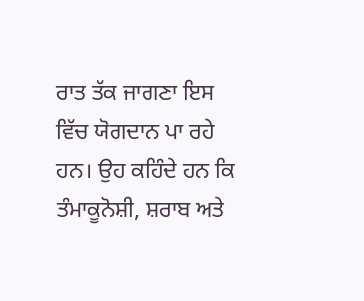ਰਾਤ ਤੱਕ ਜਾਗਣਾ ਇਸ ਵਿੱਚ ਯੋਗਦਾਨ ਪਾ ਰਹੇ ਹਨ। ਉਹ ਕਹਿੰਦੇ ਹਨ ਕਿ ਤੰਮਾਕੂਨੋਸ਼ੀ, ਸ਼ਰਾਬ ਅਤੇ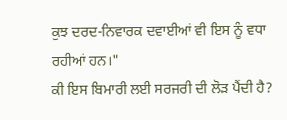ਕੁਝ ਦਰਦ-ਨਿਵਾਰਕ ਦਵਾਈਆਂ ਵੀ ਇਸ ਨੂੰ ਵਧਾ ਰਹੀਆਂ ਹਨ।"
ਕੀ ਇਸ ਬਿਮਾਰੀ ਲਈ ਸਰਜਰੀ ਦੀ ਲੋੜ ਪੈਂਦੀ ਹੈ?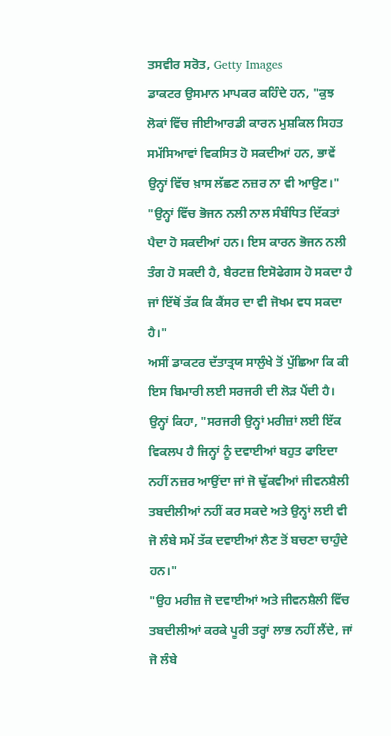ਤਸਵੀਰ ਸਰੋਤ, Getty Images
ਡਾਕਟਰ ਉਸਮਾਨ ਮਾਪਕਰ ਕਹਿੰਦੇ ਹਨ, "ਕੁਝ ਲੋਕਾਂ ਵਿੱਚ ਜੀਈਆਰਡੀ ਕਾਰਨ ਮੁਸ਼ਕਿਲ ਸਿਹਤ ਸਮੱਸਿਆਵਾਂ ਵਿਕਸਿਤ ਹੋ ਸਕਦੀਆਂ ਹਨ, ਭਾਵੇਂ ਉਨ੍ਹਾਂ ਵਿੱਚ ਖ਼ਾਸ ਲੱਛਣ ਨਜ਼ਰ ਨਾ ਵੀ ਆਉਣ।"
"ਉਨ੍ਹਾਂ ਵਿੱਚ ਭੋਜਨ ਨਲੀ ਨਾਲ ਸੰਬੰਧਿਤ ਦਿੱਕਤਾਂ ਪੈਦਾ ਹੋ ਸਕਦੀਆਂ ਹਨ। ਇਸ ਕਾਰਨ ਭੋਜਨ ਨਲੀ ਤੰਗ ਹੋ ਸਕਦੀ ਹੈ, ਬੈਰਟਜ਼ ਇਸੋਫੇਗਸ ਹੋ ਸਕਦਾ ਹੈ ਜਾਂ ਇੱਥੋਂ ਤੱਕ ਕਿ ਕੈਂਸਰ ਦਾ ਵੀ ਜੋਖਮ ਵਧ ਸਕਦਾ ਹੈ।"
ਅਸੀਂ ਡਾਕਟਰ ਦੱਤਾਤ੍ਰਯ ਸਾਲੁੰਖੇ ਤੋਂ ਪੁੱਛਿਆ ਕਿ ਕੀ ਇਸ ਬਿਮਾਰੀ ਲਈ ਸਰਜਰੀ ਦੀ ਲੋੜ ਪੈਂਦੀ ਹੈ।
ਉਨ੍ਹਾਂ ਕਿਹਾ, "ਸਰਜਰੀ ਉਨ੍ਹਾਂ ਮਰੀਜ਼ਾਂ ਲਈ ਇੱਕ ਵਿਕਲਪ ਹੈ ਜਿਨ੍ਹਾਂ ਨੂੰ ਦਵਾਈਆਂ ਬਹੁਤ ਫਾਇਦਾ ਨਹੀਂ ਨਜ਼ਰ ਆਉਂਦਾ ਜਾਂ ਜੋ ਢੁੱਕਵੀਆਂ ਜੀਵਨਸ਼ੈਲੀ ਤਬਦੀਲੀਆਂ ਨਹੀਂ ਕਰ ਸਕਦੇ ਅਤੇ ਉਨ੍ਹਾਂ ਲਈ ਵੀ ਜੋ ਲੰਬੇ ਸਮੇਂ ਤੱਕ ਦਵਾਈਆਂ ਲੈਣ ਤੋਂ ਬਚਣਾ ਚਾਹੁੰਦੇ ਹਨ।"
"ਉਹ ਮਰੀਜ਼ ਜੋ ਦਵਾਈਆਂ ਅਤੇ ਜੀਵਨਸ਼ੈਲੀ ਵਿੱਚ ਤਬਦੀਲੀਆਂ ਕਰਕੇ ਪੂਰੀ ਤਰ੍ਹਾਂ ਲਾਭ ਨਹੀਂ ਲੈਂਦੇ, ਜਾਂ ਜੋ ਲੰਬੇ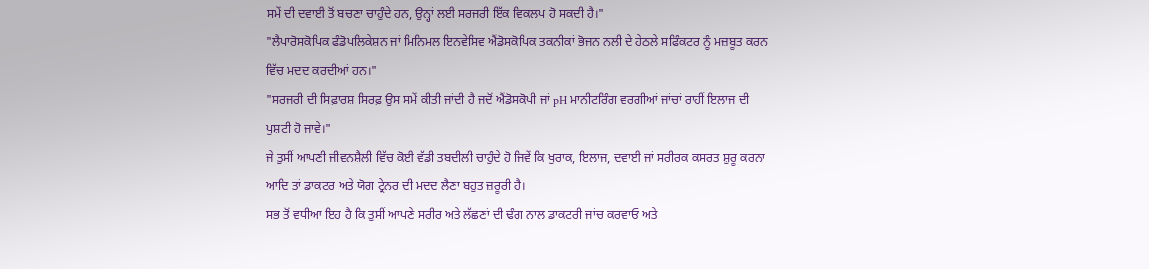ਸਮੇਂ ਦੀ ਦਵਾਈ ਤੋਂ ਬਚਣਾ ਚਾਹੁੰਦੇ ਹਨ, ਉਨ੍ਹਾਂ ਲਈ ਸਰਜਰੀ ਇੱਕ ਵਿਕਲਪ ਹੋ ਸਕਦੀ ਹੈ।"
"ਲੈਪਾਰੋਸਕੋਪਿਕ ਫੰਡੋਪਲਿਕੇਸ਼ਨ ਜਾਂ ਮਿਨਿਮਲ ਇਨਵੇਸਿਵ ਐਂਡੋਸਕੋਪਿਕ ਤਕਨੀਕਾਂ ਭੋਜਨ ਨਲੀ ਦੇ ਹੇਠਲੇ ਸਫਿੰਕਟਰ ਨੂੰ ਮਜ਼ਬੂਤ ਕਰਨ ਵਿੱਚ ਮਦਦ ਕਰਦੀਆਂ ਹਨ।"
"ਸਰਜਰੀ ਦੀ ਸਿਫ਼ਾਰਸ਼ ਸਿਰਫ਼ ਉਸ ਸਮੇਂ ਕੀਤੀ ਜਾਂਦੀ ਹੈ ਜਦੋਂ ਐਂਡੋਸਕੋਪੀ ਜਾਂ pH ਮਾਨੀਟਰਿੰਗ ਵਰਗੀਆਂ ਜਾਂਚਾਂ ਰਾਹੀਂ ਇਲਾਜ ਦੀ ਪੁਸ਼ਟੀ ਹੋ ਜਾਵੇ।"
ਜੇ ਤੁਸੀਂ ਆਪਣੀ ਜੀਵਨਸ਼ੈਲੀ ਵਿੱਚ ਕੋਈ ਵੱਡੀ ਤਬਦੀਲੀ ਚਾਹੁੰਦੇ ਹੋ ਜਿਵੇਂ ਕਿ ਖੁਰਾਕ, ਇਲਾਜ, ਦਵਾਈ ਜਾਂ ਸਰੀਰਕ ਕਸਰਤ ਸ਼ੁਰੂ ਕਰਨਾ ਆਦਿ ਤਾਂ ਡਾਕਟਰ ਅਤੇ ਯੋਗ ਟ੍ਰੇਨਰ ਦੀ ਮਦਦ ਲੈਣਾ ਬਹੁਤ ਜ਼ਰੂਰੀ ਹੈ।
ਸਭ ਤੋਂ ਵਧੀਆ ਇਹ ਹੈ ਕਿ ਤੁਸੀਂ ਆਪਣੇ ਸਰੀਰ ਅਤੇ ਲੱਛਣਾਂ ਦੀ ਢੰਗ ਨਾਲ ਡਾਕਟਰੀ ਜਾਂਚ ਕਰਵਾਓ ਅਤੇ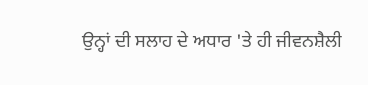ਉਨ੍ਹਾਂ ਦੀ ਸਲਾਹ ਦੇ ਅਧਾਰ 'ਤੇ ਹੀ ਜੀਵਨਸ਼ੈਲੀ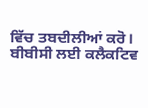ਵਿੱਚ ਤਬਦੀਲੀਆਂ ਕਰੋ।
ਬੀਬੀਸੀ ਲਈ ਕਲੈਕਟਿਵ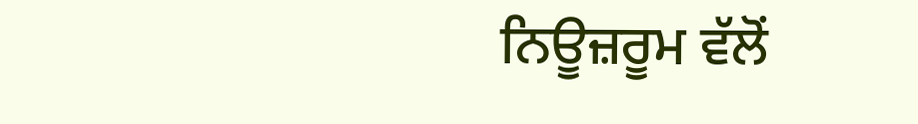ਨਿਊਜ਼ਰੂਮ ਵੱਲੋਂ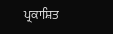ਪ੍ਰਕਾਸ਼ਿਤ